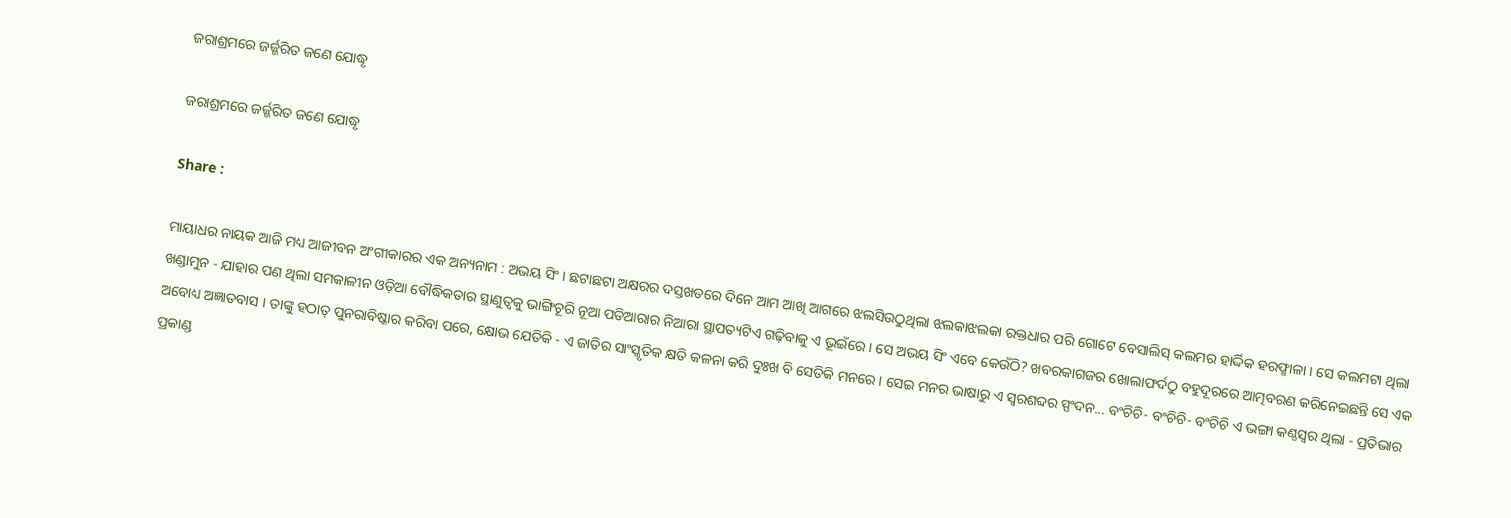ଜରାଶ୍ରମରେ ଜର୍ଜ୍ଜରିତ ଜଣେ ଯୋଦ୍ଧୃ

ଜରାଶ୍ରମରେ ଜର୍ଜ୍ଜରିତ ଜଣେ ଯୋଦ୍ଧୃ

Share :

ମାୟାଧର ନାୟକ ଆଜି ମଧ୍ୟ ଆଜୀବନ ଅଂଗୀକାରର ଏକ ଅନ୍ୟନାମ : ଅଭୟ ସିଂ । ଛଟାଛଟା ଅକ୍ଷରର ଦସ୍ତଖତରେ ଦିନେ ଆମ ଆଖି ଆଗରେ ଝଲସିଉଠୁଥିଲା ଝଲକାଝଲକା ରକ୍ତଧାର ପରି ଗୋଟେ ବେସାଲିସ୍ କଲମର ହାର୍ଦ୍ଦିକ ହରଫ୍ମାଳା । ସେ କଲମଟା ଥିଲା ଖଣ୍ଡାମୁନ - ଯାହାର ପଣ ଥିଲା ସମକାଳୀନ ଓଡ଼ିଆ ବୌଦ୍ଧିକତାର ସ୍ଥାଣୁତ୍ୱକୁ ଭାଙ୍ଗିଚୂରି ନୂଆ ପତିଆରାର ନିଆରା ସ୍ଥାପତ୍ୟଟିଏ ଗଢ଼ିବାକୁ ଏ ଭୂଇଁରେ । ସେ ଅଭୟ ସିଂ ଏବେ କେଉଁଠି? ଖବରକାଗଜର ଖୋଲାଫର୍ଦଠୁ ବହୁଦୂରରେ ଆତ୍ମବରଣ କରିନେଇଛନ୍ତି ସେ ଏକ ଅବୋଧ୍ୟ ଅଜ୍ଞାତବାସ । ତାଙ୍କୁ ହଠାତ୍ ପୁନରାବିଷ୍କାର କରିବା ପରେ, କ୍ଷୋଭ ଯେତିକି - ଏ ଜାତିର ସାଂସ୍କୃତିକ କ୍ଷତି କଳନା କରି ଦୁଃଖ ବି ସେତିକି ମନରେ । ସେଇ ମନର ଭାଷାରୁ ଏ ସ୍ୱରଶବ୍ଦର ସ୍ପଂଦନ... ବଂଚିଚି- ବଂଚିଚି- ବଂଚିଚି ଏ ଭଙ୍ଗା କଣ୍ଠସ୍ୱର ଥିଲା - ପ୍ରତିଭାର ପ୍ରକାଣ୍ଡ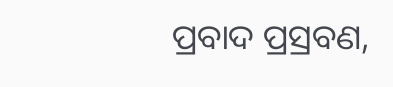ପ୍ରବାଦ ପ୍ରସ୍ରବଣ,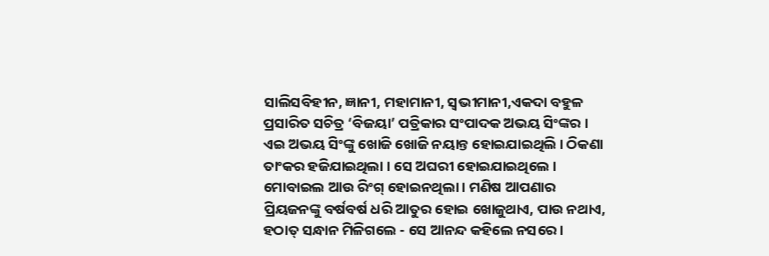ସାଲିସବିହୀନ, ଜ୍ଞାନୀ, ମହାମାନୀ, ସ୍ୱଭୀମାନୀ,ଏକଦା ବହୁଳ ପ୍ରସାରିତ ସଚିତ୍ର ‘ବିଜୟା’ ପତ୍ରିକାର ସଂପାଦକ ଅଭୟ ସିଂଙ୍କର । ଏଇ ଅଭୟ ସିଂଙ୍କୁ ଖୋଜି ଖୋଜି ନୟାନ୍ତ ହୋଇଯାଇଥିଲି । ଠିକଣା ତାଂକର ହଜିଯାଇଥିଲା । ସେ ଅଘରୀ ହୋଇଯାଇଥିଲେ । ମୋବାଇଲ ଆଉ ରିଂଗ୍ ହୋଇନଥିଲା । ମଣିଷ ଆପଣାର ପ୍ରିୟଜନଙ୍କୁ ବର୍ଷବର୍ଷ ଧରି ଆତୁର ହୋଇ ଖୋଜୁଥାଏ, ପାଉ ନଥାଏ, ହଠାତ୍ ସନ୍ଧାନ ମିଳିଗଲେ - ସେ ଆନନ୍ଦ କହିଲେ ନସରେ ।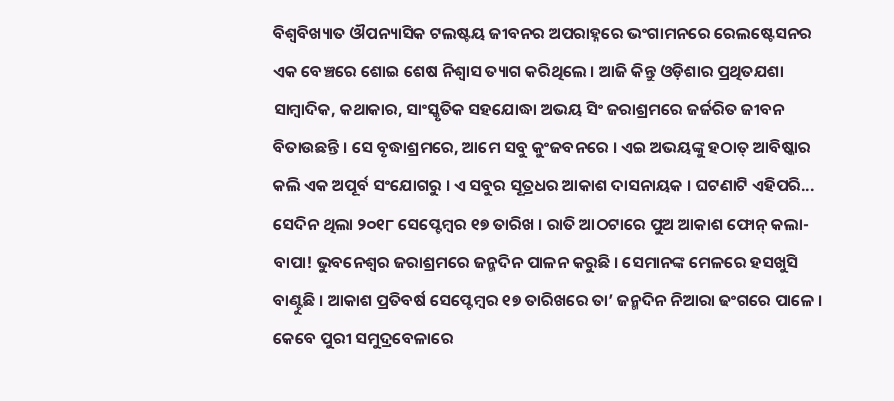ବିଶ୍ୱବିଖ୍ୟାତ ଔପନ୍ୟାସିକ ଟଲଷ୍ଟୟ ଜୀବନର ଅପରାହ୍ନରେ ଭଂଗାମନରେ ରେଲଷ୍ଟେସନର ଏକ ବେଞ୍ଚରେ ଶୋଇ ଶେଷ ନିଶ୍ୱାସ ତ୍ୟାଗ କରିଥିଲେ । ଆଜି କିନ୍ତୁ ଓଡ଼ିଶାର ପ୍ରଥିତଯଶା ସାମ୍ବାଦିକ, କଥାକାର, ସାଂସ୍କୃତିକ ସହଯୋଦ୍ଧା ଅଭୟ ସିଂ ଜରାଶ୍ରମରେ ଜର୍ଜରିତ ଜୀବନ ବିତାଉଛନ୍ତି । ସେ ବୃଦ୍ଧାଶ୍ରମରେ, ଆମେ ସବୁ କୁଂଜବନରେ । ଏଇ ଅଭୟଙ୍କୁ ହଠାତ୍ ଆବିଷ୍କାର କଲି ଏକ ଅପୂର୍ବ ସଂଯୋଗରୁ । ଏ ସବୁର ସୂତ୍ରଧର ଆକାଶ ଦାସନାୟକ । ଘଟଣାଟି ଏହିପରି... ସେଦିନ ଥିଲା ୨୦୧୮ ସେପ୍ଟେମ୍ବର ୧୭ ତାରିଖ । ରାତି ଆଠଟାରେ ପୁଅ ଆକାଶ ଫୋନ୍ କଲା- ବାପା! ଭୁବନେଶ୍ୱର ଜରାଶ୍ରମରେ ଜନ୍ମଦିନ ପାଳନ କରୁଛି । ସେମାନଙ୍କ ମେଳରେ ହସଖୁସି ବାଣ୍ଟୁଛି । ଆକାଶ ପ୍ରତିବର୍ଷ ସେପ୍ଟେମ୍ବର ୧୭ ତାରିଖରେ ତା’ ଜନ୍ମଦିନ ନିଆରା ଢଂଗରେ ପାଳେ । କେବେ ପୁରୀ ସମୁଦ୍ରବେଳାରେ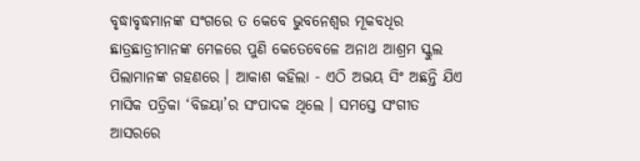ବୃଦ୍ଧାବୃଦ୍ଧମାନଙ୍କ ସଂଗରେ ତ କେବେ ଭୁବନେଶ୍ୱର ମୂକବଧିର ଛାତ୍ରଛାତ୍ରୀମାନଙ୍କ ମେଳରେ ପୁଣି କେତେବେଳେ ଅନାଥ ଆଶ୍ରମ ସ୍କୁଲ ପିଲାମାନଙ୍କ ଗହଣରେ । ଆକାଶ କହିଲା - ଏଠି ଅଭୟ ସିଂ ଅଛନ୍ତି ଯିଏ ମାସିକ ପତ୍ରିକା ‘ବିଜୟା’ର ସଂପାଦକ ଥିଲେ । ସମସ୍ତେ ସଂଗୀତ ଆସରରେ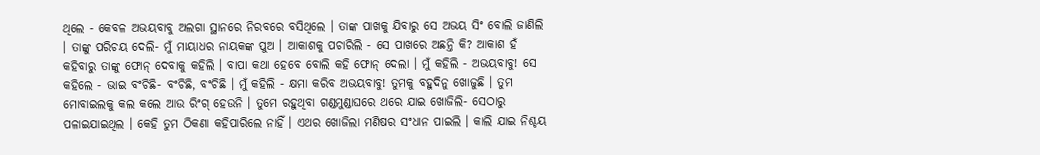ଥିଲେ - କେବଳ ଅଭୟବାବୁ ଅଲଗା ସ୍ଥାନରେ ନିରବରେ ବସିଥିଲେ । ତାଙ୍କ ପାଖକୁ ଯିବାରୁ ସେ ଅଭୟ ସିଂ ବୋଲି ଜାଣିଲି । ତାଙ୍କୁ ପରିଚୟ ଦେଲି- ମୁଁ ମାୟାଧର ନାୟକଙ୍କ ପୁଅ । ଆକାଶକୁ ପଚାରିଲି - ସେ ପାଖରେ ଅଛନ୍ତି କି? ଆକାଶ ହଁ କହିବାରୁ ତାଙ୍କୁ ଫୋନ୍ ଦେବାକୁ କହିଲି । ବାପା କଥା ହେବେ ବୋଲି କହି ଫୋନ୍ ଦେଲା । ମୁଁ କହିଲି - ଅଭୟବାବୁ! ସେ କହିଲେ - ଭାଇ ବଂଚିଛି- ବଂଚିଛି, ବଂଚିଛି । ମୁଁ କହିଲି - କ୍ଷମା କରିବ ଅଭୟବାବୁ! ତୁମକୁ ବହୁଦିନୁ ଖୋଜୁଛି । ତୁମ ମୋବାଇଲକୁ କଲ କଲେ ଆଉ ରିଂଗ୍ ହେଉନି । ତୁମେ ରହୁଥିବା ଗଣ୍ଡମୁଣ୍ଡାଘରେ ଥରେ ଯାଇ ଖୋଜିଲି- ସେଠାରୁ ପଳାଇଯାଇଥିଲ । କେହି ତୁମ ଠିକଣା କହିପାରିଲେ ନାହିଁ । ଏଥର ଖୋଜିଲା ମଣିଷର ସଂଧାନ ପାଇଲି । କାଲି ଯାଇ ନିଶ୍ଚୟ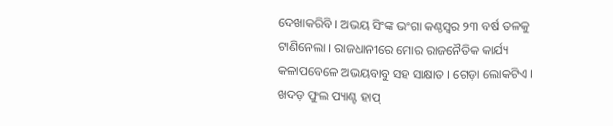ଦେଖାକରିବି । ଅଭୟ ସିଂଙ୍କ ଭଂଗା କଣ୍ଠସ୍ୱର ୨୩ ବର୍ଷ ତଳକୁ ଟାଣିନେଲା । ରାଜଧାନୀରେ ମୋର ରାଜନୈତିକ କାର୍ଯ୍ୟ କଳାପବେଳେ ଅଭୟବାବୁ ସହ ସାକ୍ଷାତ । ଗେଡ଼ା ଲୋକଟିଏ । ଖଦଡ଼ ଫୁଲ ପ୍ୟାଣ୍ଟ ହାପ୍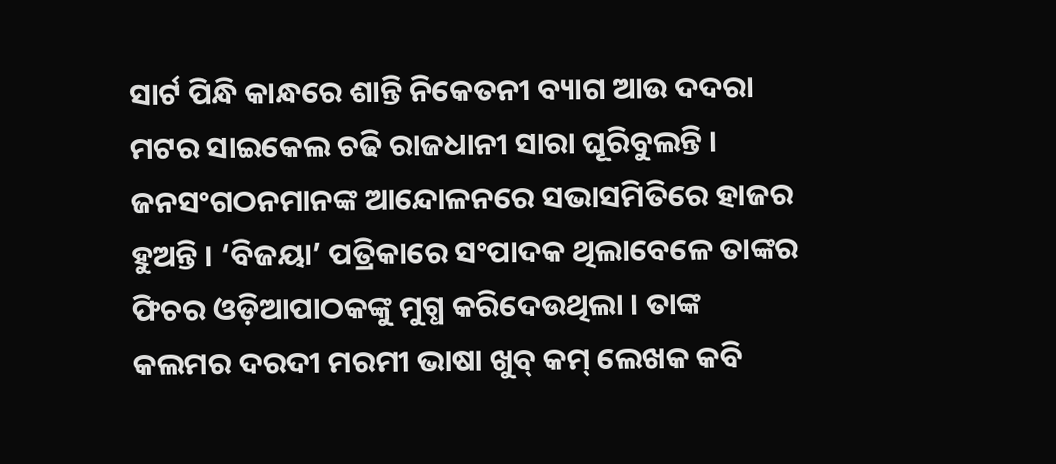ସାର୍ଟ ପିନ୍ଧି କାନ୍ଧରେ ଶାନ୍ତି ନିକେତନୀ ବ୍ୟାଗ ଆଉ ଦଦରା ମଟର ସାଇକେଲ ଚଢି ରାଜଧାନୀ ସାରା ଘୂରିବୁଲନ୍ତି । ଜନସଂଗଠନମାନଙ୍କ ଆନ୍ଦୋଳନରେ ସଭାସମିତିରେ ହାଜର ହୁଅନ୍ତି । ‘ବିଜୟା’ ପତ୍ରିକାରେ ସଂପାଦକ ଥିଲାବେଳେ ତାଙ୍କର ଫିଚର ଓଡ଼ିଆପାଠକଙ୍କୁ ମୁଗ୍ଧ କରିଦେଉଥିଲା । ତାଙ୍କ କଲମର ଦରଦୀ ମରମୀ ଭାଷା ଖୁବ୍ କମ୍ ଲେଖକ କବି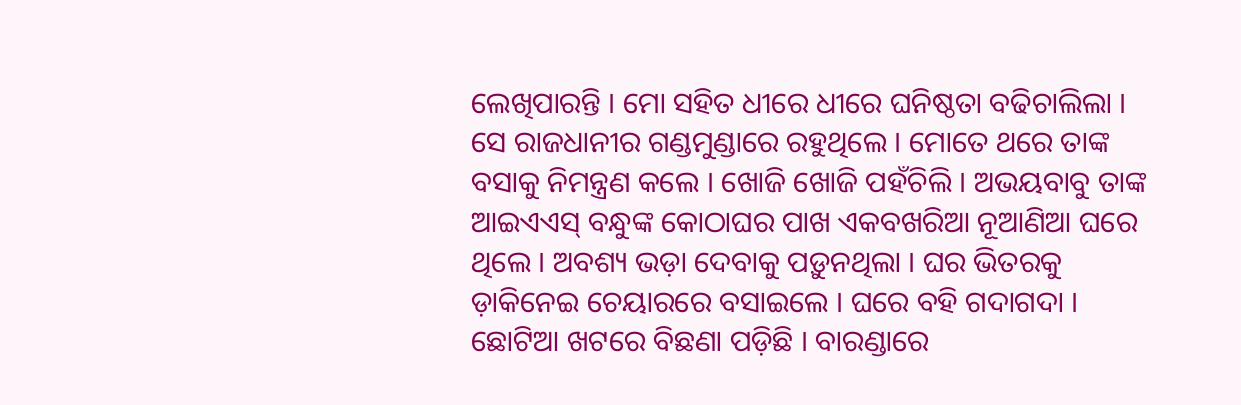ଲେଖିପାରନ୍ତି । ମୋ ସହିତ ଧୀରେ ଧୀରେ ଘନିଷ୍ଠତା ବଢିଚାଲିଲା । ସେ ରାଜଧାନୀର ଗଣ୍ଡମୁଣ୍ଡାରେ ରହୁଥିଲେ । ମୋତେ ଥରେ ତାଙ୍କ ବସାକୁ ନିମନ୍ତ୍ରଣ କଲେ । ଖୋଜି ଖୋଜି ପହଁଚିଲି । ଅଭୟବାବୁ ତାଙ୍କ ଆଇଏଏସ୍ ବନ୍ଧୁଙ୍କ କୋଠାଘର ପାଖ ଏକବଖରିଆ ନୂଆଣିଆ ଘରେ ଥିଲେ । ଅବଶ୍ୟ ଭଡ଼ା ଦେବାକୁ ପଡ଼ୁନଥିଲା । ଘର ଭିତରକୁ ଡ଼ାକିନେଇ ଚେୟାରରେ ବସାଇଲେ । ଘରେ ବହି ଗଦାଗଦା । ଛୋଟିଆ ଖଟରେ ବିଛଣା ପଡ଼ିଛି । ବାରଣ୍ଡାରେ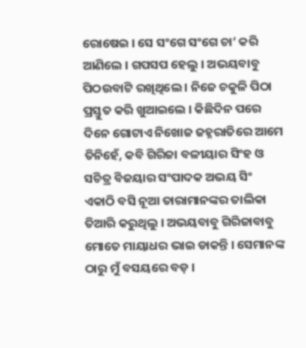ରୋଷେଇ । ସେ ସଂଗେ ସଂଗେ ଚା’ କରି ଆଣିଲେ । ଗପସପ ହେଲୁ । ଅଭୟବାବୁ ପିଠଉବାଟି ରଖିଥିଲେ । ନିଜେ ଚକୁଳି ପିଠା ପ୍ରସ୍ତୁତ କରି ଖୁଆଇଲେ । କିଛିଦିନ ପରେ ଦିନେ ଗୋଟାଏ ନିଖୋଜ ଜହ୍ନରାତିରେ ଆମେ ତିନିହେଁ, କବି ଗିରିଜା ବଳୀୟାର ସିଂହ ଓ ସଚିତ୍ର ବିଜୟାର ସଂପାଦକ ଅଭୟ ସିଂ ଏକାଠି ବସି ନୂଆ ତାରାମାନଙ୍କର ତାଲିକା ତିଆରି କରୁଥିଲୁ । ଅଭୟବାବୁ ଗିରିଜାବାବୁ ମୋତେ ମାୟାଧର ଭାଇ ଡାକନ୍ତି । ସେମାନଙ୍କ ଠାରୁ ମୁଁ ବସୟରେ ବଡ଼ ।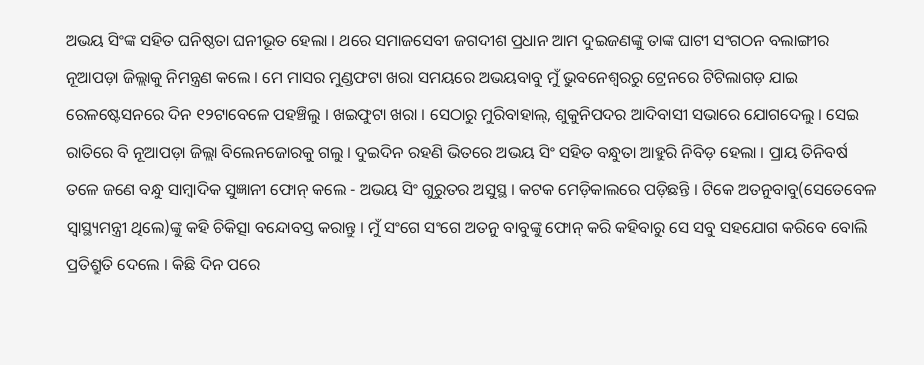ଅଭୟ ସିଂଙ୍କ ସହିତ ଘନିଷ୍ଠତା ଘନୀଭୂତ ହେଲା । ଥରେ ସମାଜସେବୀ ଜଗଦୀଶ ପ୍ରଧାନ ଆମ ଦୁଇଜଣଙ୍କୁ ତାଙ୍କ ଘାଟୀ ସଂଗଠନ ବଲାଙ୍ଗୀର ନୂଆପଡ଼ା ଜିଲ୍ଲାକୁ ନିମନ୍ତ୍ରଣ କଲେ । ମେ ମାସର ମୁଣ୍ଡଫଟା ଖରା ସମୟରେ ଅଭୟବାବୁ ମୁଁ ଭୁବନେଶ୍ୱରରୁ ଟ୍ରେନରେ ଟିଟିଲାଗଡ଼ ଯାଇ ରେଳଷ୍ଟେସନରେ ଦିନ ୧୨ଟାବେଳେ ପହଞ୍ଚିଲୁ । ଖଇଫୁଟା ଖରା । ସେଠାରୁ ମୁରିବାହାଲ୍, ଶୁକୁନିପଦର ଆଦିବାସୀ ସଭାରେ ଯୋଗଦେଲୁ । ସେଇ ରାତିରେ ବି ନୂଆପଡ଼ା ଜିଲ୍ଲା ବିଲେନଜୋରକୁ ଗଲୁ । ଦୁଇଦିନ ରହଣି ଭିତରେ ଅଭୟ ସିଂ ସହିତ ବନ୍ଧୁତା ଆହୁରି ନିବିଡ଼ ହେଲା । ପ୍ରାୟ ତିନିବର୍ଷ ତଳେ ଜଣେ ବନ୍ଧୁ ସାମ୍ବାଦିକ ସୁଜ୍ଞାନୀ ଫୋନ୍ କଲେ - ଅଭୟ ସିଂ ଗୁରୁତର ଅସୁସ୍ଥ । କଟକ ମେଡ଼ିକାଲରେ ପଡ଼ିଛନ୍ତି । ଟିକେ ଅତନୁବାବୁ(ସେତେବେଳ ସ୍ୱାସ୍ଥ୍ୟମନ୍ତ୍ରୀ ଥିଲେ)ଙ୍କୁ କହି ଚିକିତ୍ସା ବନ୍ଦୋବସ୍ତ କରାନ୍ତୁ । ମୁଁ ସଂଗେ ସଂଗେ ଅତନୁ ବାବୁଙ୍କୁ ଫୋନ୍ କରି କହିବାରୁ ସେ ସବୁ ସହଯୋଗ କରିବେ ବୋଲି ପ୍ରତିଶ୍ରୁତି ଦେଲେ । କିଛି ଦିନ ପରେ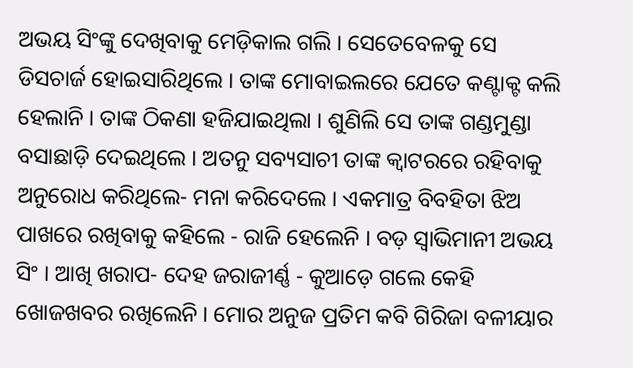ଅଭୟ ସିଂଙ୍କୁ ଦେଖିବାକୁ ମେଡ଼ିକାଲ ଗଲି । ସେତେବେଳକୁ ସେ ଡିସଚାର୍ଜ ହୋଇସାରିଥିଲେ । ତାଙ୍କ ମୋବାଇଲରେ ଯେତେ କଣ୍ଟାକ୍ଟ କଲି ହେଲାନି । ତାଙ୍କ ଠିକଣା ହଜିଯାଇଥିଲା । ଶୁଣିଲି ସେ ତାଙ୍କ ଗଣ୍ଡମୁଣ୍ଡା ବସାଛାଡ଼ି ଦେଇଥିଲେ । ଅତନୁ ସବ୍ୟସାଚୀ ତାଙ୍କ କ୍ୱାଟରରେ ରହିବାକୁ ଅନୁରୋଧ କରିଥିଲେ- ମନା କରିଦେଲେ । ଏକମାତ୍ର ବିବହିତା ଝିଅ ପାଖରେ ରଖିବାକୁ କହିଲେ - ରାଜି ହେଲେନି । ବଡ଼ ସ୍ୱାଭିମାନୀ ଅଭୟ ସିଂ । ଆଖି ଖରାପ- ଦେହ ଜରାଜୀର୍ଣ୍ଣ - କୁଆଡ଼େ ଗଲେ କେହି ଖୋଜଖବର ରଖିଲେନି । ମୋର ଅନୁଜ ପ୍ରତିମ କବି ଗିରିଜା ବଳୀୟାର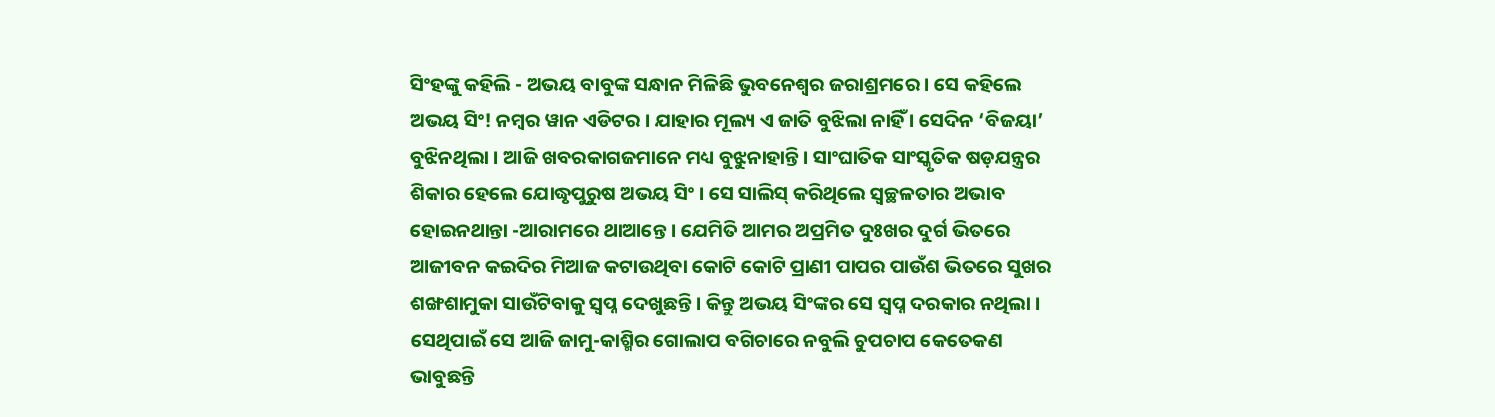ସିଂହଙ୍କୁ କହିଲି - ଅଭୟ ବାବୁଙ୍କ ସନ୍ଧାନ ମିଳିଛି ଭୁବନେଶ୍ୱର ଜରାଶ୍ରମରେ । ସେ କହିଲେ ଅଭୟ ସିଂ! ନମ୍ବର ୱାନ ଏଡିଟର । ଯାହାର ମୂଲ୍ୟ ଏ ଜାତି ବୁଝିଲା ନାହିଁ । ସେଦିନ ‘ବିଜୟା’ ବୁଝିନଥିଲା । ଆଜି ଖବରକାଗଜମାନେ ମଧ୍ୟ ବୁଝୁନାହାନ୍ତି । ସାଂଘାତିକ ସାଂସ୍କୃତିକ ଷଡ଼ଯନ୍ତ୍ରର ଶିକାର ହେଲେ ଯୋଦ୍ଧୃପୁରୁଷ ଅଭୟ ସିଂ । ସେ ସାଲିସ୍ କରିଥିଲେ ସ୍ୱଚ୍ଛଳତାର ଅଭାବ ହୋଇନଥାନ୍ତା -ଆରାମରେ ଥାଆନ୍ତେ । ଯେମିତି ଆମର ଅପ୍ରମିତ ଦୁଃଖର ଦୁର୍ଗ ଭିତରେ ଆଜୀବନ କଇଦିର ମିଆଜ କଟାଉଥିବା କୋଟି କୋଟି ପ୍ରାଣୀ ପାପର ପାଉଁଶ ଭିତରେ ସୁଖର ଶଙ୍ଖଶାମୁକା ସାଉଁଟିବାକୁ ସ୍ୱପ୍ନ ଦେଖୁଛନ୍ତି । କିନ୍ତୁ ଅଭୟ ସିଂଙ୍କର ସେ ସ୍ୱପ୍ନ ଦରକାର ନଥିଲା । ସେଥିପାଇଁ ସେ ଆଜି ଜାମୁ-କାଶ୍ମିର ଗୋଲାପ ବଗିଚାରେ ନବୁଲି ଚୁପଚାପ କେତେକଣ ଭାବୁଛନ୍ତି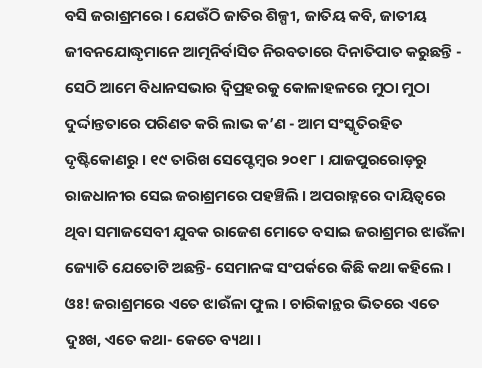ବସି ଜରାଶ୍ରମରେ । ଯେଉଁଠି ଜାତିର ଶିଳ୍ପୀ, ଜାତିୟ କବି, ଜାତୀୟ ଜୀବନଯୋଦ୍ଧୃମାନେ ଆତ୍ମନିର୍ବାସିତ ନିରବତାରେ ଦିନାତିପାତ କରୁଛନ୍ତି - ସେଠି ଆମେ ବିଧାନସଭାର ଦ୍ୱିପ୍ରହରକୁ କୋଳାହଳରେ ମୁଠା ମୁଠା ଦୁର୍ଦ୍ଦାନ୍ତତାରେ ପରିଣତ କରି ଲାଭ କ’ଣ - ଆମ ସଂସ୍କୃତିରହିତ ଦୃଷ୍ଟିକୋଣରୁ । ୧୯ ତାରିଖ ସେପ୍ଟେମ୍ବର ୨୦୧୮ । ଯାଜପୁରରୋଡ଼ରୁ ରାଜଧାନୀର ସେଇ ଜରାଶ୍ରମରେ ପହଞ୍ଚିଲି । ଅପରାହ୍ନରେ ଦାୟିତ୍ୱରେ ଥିବା ସମାଜସେବୀ ଯୁବକ ରାଜେଶ ମୋତେ ବସାଇ ଜରାଶ୍ରମର ଝାଉଁଳା ଜ୍ୟୋତି ଯେତୋଟି ଅଛନ୍ତି- ସେମାନଙ୍କ ସଂପର୍କରେ କିଛି କଥା କହିଲେ । ଓଃ! ଜରାଶ୍ରମରେ ଏତେ ଝାଉଁଳା ଫୁଲ । ଚାରିକାନ୍ଥର ଭିତରେ ଏତେ ଦୁଃଖ, ଏତେ କଥା- କେତେ ବ୍ୟଥା ।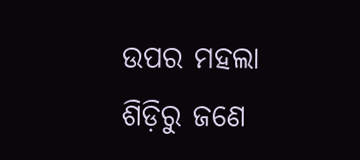ଉପର ମହଲା ଶିଡ଼ିରୁ ଜଣେ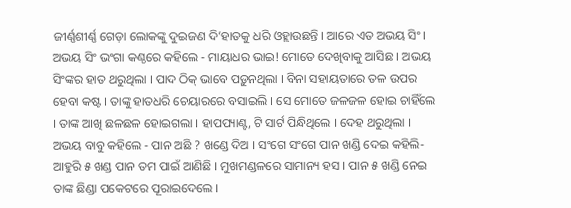ଜୀର୍ଣ୍ଣଶୀର୍ଣ୍ଣ ଗେଡ଼ା ଲୋକଙ୍କୁ ଦୁଇଜଣ ଦି’ହାତକୁ ଧରି ଓହ୍ଲାଉଛନ୍ତି । ଆରେ ଏତ ଅଭୟ ସିଂ । ଅଭୟ ସିଂ ଭଂଗା କଣ୍ଠରେ କହିଲେ - ମାୟାଧର ଭାଇ! ମୋତେ ଦେଖିବାକୁ ଆସିଛ । ଅଭୟ ସିଂଙ୍କର ହାତ ଥରୁଥିଲା । ପାଦ ଠିକ୍ ଭାବେ ପଡ଼ୁନଥିଲା । ବିନା ସହାୟତାରେ ତଳ ଉପର ହେବା କଷ୍ଟ । ତାଙ୍କୁ ହାତଧରି ଚେୟାରରେ ବସାଇଲି । ସେ ମୋତେ ଜଳଜଳ ହୋଇ ଚାହିଁଲେ । ତାଙ୍କ ଆଖି ଛଳଛଳ ହୋଇଗଲା । ହାପପ୍ୟାଣ୍ଟ, ଟି ସାର୍ଟ ପିନ୍ଧିଥିଲେ । ଦେହ ଥରୁଥିଲା । ଅଭୟ ବାବୁ କହିଲେ - ପାନ ଅଛି ? ଖଣ୍ଡେ ଦିଅ । ସଂଗେ ସଂଗେ ପାନ ଖଣ୍ଡି ଦେଇ କହିଲି- ଆହୁରି ୫ ଖଣ୍ଡ ପାନ ତମ ପାଇଁ ଆଣିଛି । ମୁଖମଣ୍ଡଳରେ ସାମାନ୍ୟ ହସ । ପାନ ୫ ଖଣ୍ଡି ନେଇ ତାଙ୍କ ଛିଣ୍ଡା ପକେଟରେ ପୂରାଇଦେଲେ ।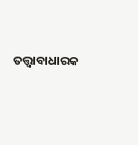ତତ୍ତ୍ୱାବାଧାରକ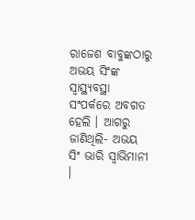ରାଜେଶ ବାବୁଙ୍କଠାରୁ ଅଭୟ ସିଂଙ୍କ ସ୍ୱାସ୍ଥ୍ୟବସ୍ଥା ସଂପର୍କରେ ଅବଗତ ହେଲି । ଆଗରୁ ଜାଣିଥିଲି- ଅଭୟ ସିଂ ଭାରି ସ୍ୱାଭିମାନୀ ।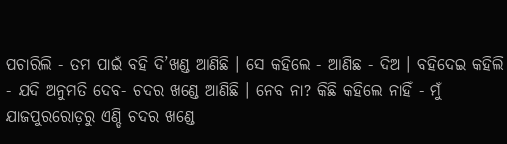ପଚାରିଲି - ତମ ପାଇଁ ବହି ଦି’ଖଣ୍ଡ ଆଣିଛି । ସେ କହିଲେ - ଆଣିଛ - ଦିଅ । ବହିଦେଇ କହିଲି - ଯଦି ଅନୁମତି ଦେବ- ଚଦର ଖଣ୍ଡେ ଆଣିଛି । ନେବ ନା? କିଛି କହିଲେ ନାହିଁ - ମୁଁ ଯାଜପୁରରୋଡ଼ରୁ ଏଣ୍ଡି ଚଦର ଖଣ୍ଡେ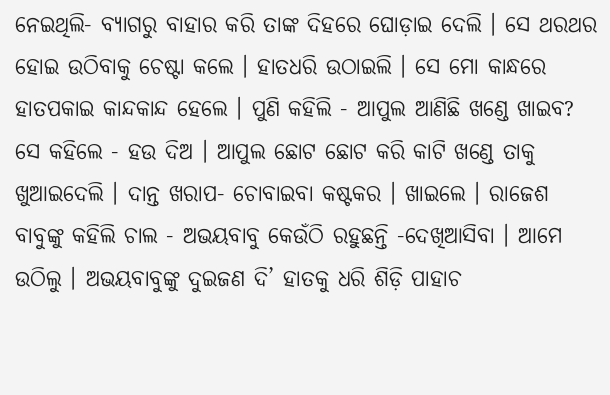ନେଇଥିଲି- ବ୍ୟାଗରୁ ବାହାର କରି ତାଙ୍କ ଦିହରେ ଘୋଡ଼ାଇ ଦେଲି । ସେ ଥରଥର ହୋଇ ଉଠିବାକୁ ଚେଷ୍ଟା କଲେ । ହାତଧରି ଉଠାଇଲି । ସେ ମୋ କାନ୍ଧରେ ହାତପକାଇ କାନ୍ଦକାନ୍ଦ ହେଲେ । ପୁଣି କହିଲି - ଆପୁଲ ଆଣିଛି ଖଣ୍ଡେ ଖାଇବ? ସେ କହିଲେ - ହଉ ଦିଅ । ଆପୁଲ ଛୋଟ ଛୋଟ କରି କାଟି ଖଣ୍ଡେ ତାକୁ ଖୁଆଇଦେଲି । ଦାନ୍ତ ଖରାପ- ଚୋବାଇବା କଷ୍ଟକର । ଖାଇଲେ । ରାଜେଶ ବାବୁଙ୍କୁ କହିଲି ଚାଲ - ଅଭୟବାବୁ କେଉଁଠି ରହୁଛନ୍ତି -ଦେଖିଆସିବା । ଆମେ ଉଠିଲୁ । ଅଭୟବାବୁଙ୍କୁ ଦୁଇଜଣ ଦି’ ହାତକୁ ଧରି ଶିଡ଼ି ପାହାଚ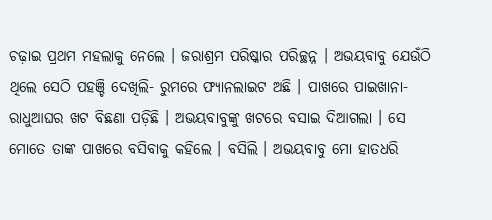ଚଢ଼ାଇ ପ୍ରଥମ ମହଲାକୁ ନେଲେ । ଜରାଶ୍ରମ ପରିଷ୍କାର ପରିଚ୍ଛନ୍ନ । ଅଭୟବାବୁ ଯେଉଁଠି ଥିଲେ ସେଠି ପହଞ୍ଚି ଦେଖିଲି- ରୁମରେ ଫ୍ୟାନଲାଇଟ ଅଛି । ପାଖରେ ପାଇଖାନା- ରାଧୁଆଘର ଖଟ ବିଛଣା ପଡ଼ିଛି । ଅଭୟବାବୁଙ୍କୁ ଖଟରେ ବସାଇ ଦିଆଗଲା । ସେ ମୋତେ ତାଙ୍କ ପାଖରେ ବସିବାକୁ କହିଲେ । ବସିଲି । ଅଭୟବାବୁ ମୋ ହାତଧରି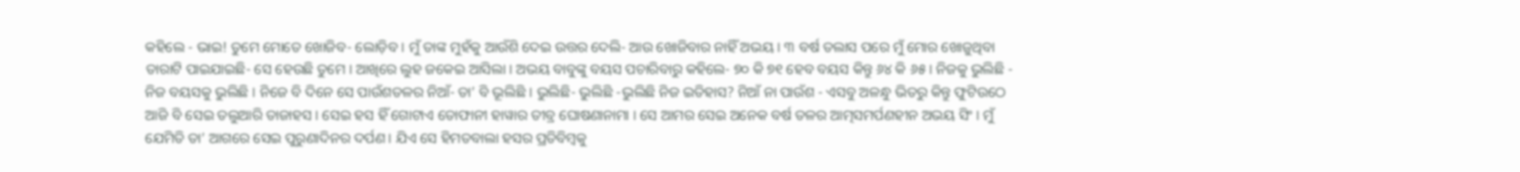କହିଲେ - ଭାଇ! ତୁମେ ମୋତେ ଖୋଜିବ- ଲୋଡ଼ିବ । ମୁଁ ତାଙ୍କ ମୁହଁକୁ ଆଉଁଶି ଦେଇ ଉତ୍ତର ଦେଲି- ଆଉ ଖୋଜିବାର ନାହିଁ ଅଭୟ । ୩ ବର୍ଷ ତଲାସ ପରେ ମୁଁ ମୋର ଖୋଜୁଥିବା ତାରାଟି ପାଇଯାଇଛି- ସେ ହେଉଛି ତୁମେ । ଆଖିରେ ଲୁହ ଜକେଇ ଆସିଲା । ଅଭୟ ବାବୁଙ୍କୁ ବୟସ ପଚାରିବାରୁ କହିଲେ- ୭୦ କି ୭୧ ହେବ ବୟସ କିନ୍ତୁ ୬୪ କି ୬୫ । ନିଜକୁ ଭୁଲିଛି - ନିଜ ବୟସକୁ ଭୁଲିଛି । ନିଜେ ବି ଦିନେ ସେ ପାଉଁଶତଳର ନିଆଁ- ତା’ ବି ଭୂଲିଛି । ଭୁଲିଛି- ଭୁଲିଛି -ଭୁଲିଛି ନିଜ ଇତିହାସ? ନିଆଁ ନା ପାଉଁଶ - ଏସବୁ ଅଳନ୍ଧୁ ଭିତରୁ କିନ୍ତୁ ଫୁଟିଉଠେ ଆଜି ବି ସେଇ ତଲୁଆରି ତାଜାହସ । ସେଇ ହସ ହିଁ ଗୋଟାଏ ତୋଫାନୀ ହାୱାର ତୀବ୍ର ଘୋଷଣାନାମା । ସେ ଆମର ସେଇ ଅନେକ ବର୍ଷ ତଳର ଆତ୍ମସମର୍ପଣହୀନ ଅଭୟ ସିଂ । ମୁଁ ଯେମିତି ତା’ ଆଗରେ ସେଇ ପୁରୁଣାଦିନର ଦର୍ପଣ । ଯିଏ ସେ ହିମତବାଲା ହସର ପ୍ରତିବିମ୍ବକୁ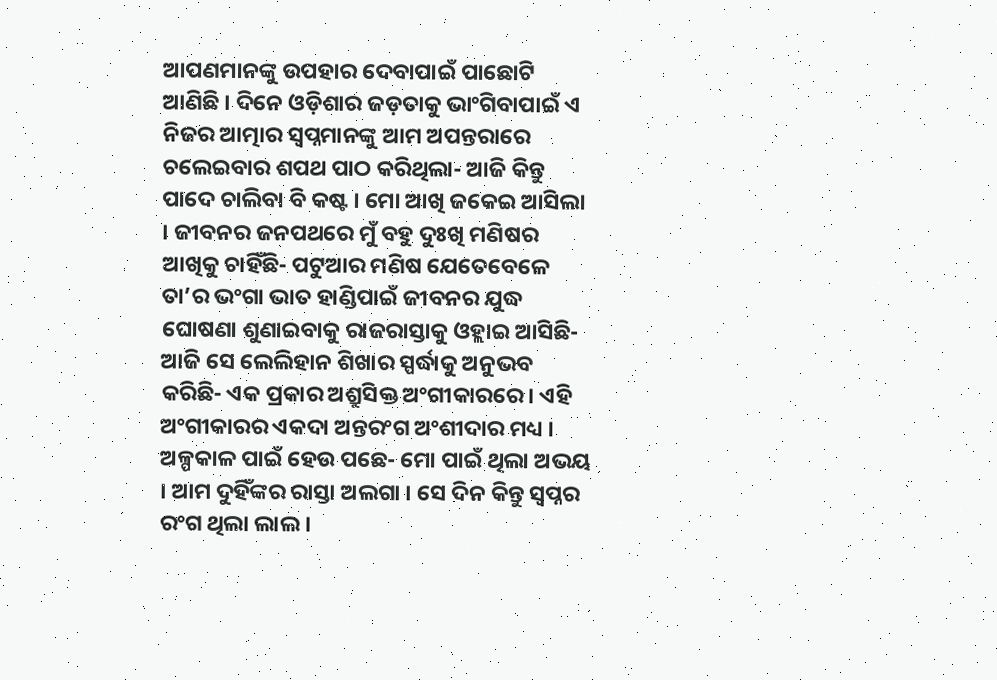ଆପଣମାନଙ୍କୁ ଉପହାର ଦେବାପାଇଁ ପାଛୋଟି ଆଣିଛି । ଦିନେ ଓଡ଼ିଶାର ଜଡ଼ତାକୁ ଭାଂଗିବାପାଇଁ ଏ ନିଜର ଆତ୍ମାର ସ୍ୱପ୍ନମାନଙ୍କୁ ଆମ ଅପନ୍ତରାରେ ଚଲେଇବାର ଶପଥ ପାଠ କରିଥିଲା- ଆଜି କିନ୍ତୁ ପାଦେ ଚାଲିବା ବି କଷ୍ଟ । ମୋ ଆଖି ଜକେଇ ଆସିଲା । ଜୀବନର ଜନପଥରେ ମୁଁ ବହୁ ଦୁଃଖି ମଣିଷର ଆଖିକୁ ଚାହିଁଛି- ପଟୁଆର ମଣିଷ ଯେତେବେଳେ ତା’ର ଭଂଗା ଭାତ ହାଣ୍ଡିପାଇଁ ଜୀବନର ଯୁଦ୍ଧ ଘୋଷଣା ଶୁଣାଇବାକୁ ରାଜରାସ୍ତାକୁ ଓହ୍ଲାଇ ଆସିଛି- ଆଜି ସେ ଲେଲିହାନ ଶିଖାର ସ୍ପର୍ଦ୍ଧାକୁ ଅନୁଭବ କରିଛି- ଏକ ପ୍ରକାର ଅଶ୍ରୁସିକ୍ତ ଅଂଗୀକାରରେ । ଏହି ଅଂଗୀକାରର ଏକଦା ଅନ୍ତରଂଗ ଅଂଶୀଦାର ମଧ୍ୟ । ଅଳ୍ପକାଳ ପାଇଁ ହେଉ ପଛେ- ମୋ ପାଇଁ ଥିଲା ଅଭୟ । ଆମ ଦୁହିଁଙ୍କର ରାସ୍ତା ଅଲଗା । ସେ ଦିନ କିନ୍ତୁ ସ୍ୱପ୍ନର ରଂଗ ଥିଲା ଲାଲ ।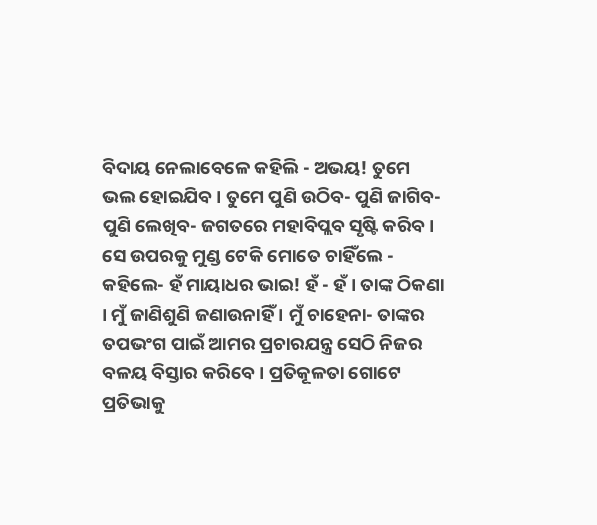ବିଦାୟ ନେଲାବେଳେ କହିଲି - ଅଭୟ! ତୁମେ ଭଲ ହୋଇଯିବ । ତୁମେ ପୁଣି ଉଠିବ- ପୁଣି ଜାଗିବ- ପୁଣି ଲେଖିବ- ଜଗତରେ ମହାବିପ୍ଲବ ସୃଷ୍ଟି କରିବ । ସେ ଉପରକୁ ମୁଣ୍ଡ ଟେକି ମୋତେ ଚାହିଁଲେ - କହିଲେ- ହଁ ମାୟାଧର ଭାଇ! ହଁ - ହଁ । ତାଙ୍କ ଠିକଣା । ମୁଁ ଜାଣିଶୁଣି ଜଣାଉନାହିଁ । ମୁଁ ଚାହେନା- ତାଙ୍କର ତପଭଂଗ ପାଇଁ ଆମର ପ୍ରଚାରଯନ୍ତ୍ର ସେଠି ନିଜର ବଳୟ ବିସ୍ତାର କରିବେ । ପ୍ରତିକୂଳତା ଗୋଟେ ପ୍ରତିଭାକୁ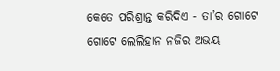କେତେ ପରିଶ୍ରାନ୍ତ କରିଦିଏ - ତା’ର ଗୋଟେ ଗୋଟେ ଲେଲିହାନ ନଜିର ଅଭୟ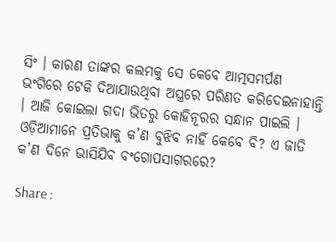ସିଂ । କାରଣ ତାଙ୍କର କଲମକୁ ସେ କେବେ ଆତ୍ମସମର୍ପଣ ଭଂଗିରେ ଟେକି ଦିଆଯାଉଥିବା ଅସ୍ତ୍ରରେ ପରିଣତ କରିଦେଇନାହାନ୍ତି । ଆଜି କୋଇଲା ଗଦା ଭିତରୁ କୋହିନୂରର ସନ୍ଧାନ ପାଇଲି । ଓଡ଼ିଆମାନେ ପ୍ରତିଭାକୁ କ’ଣ ବୁଝିବ ନାହିଁ କେବେ ବି? ଏ ଜାତି କ’ଣ ଦିନେ ଭାସିଯିବ ବଂଗୋପସାଗରରେ?

Share :